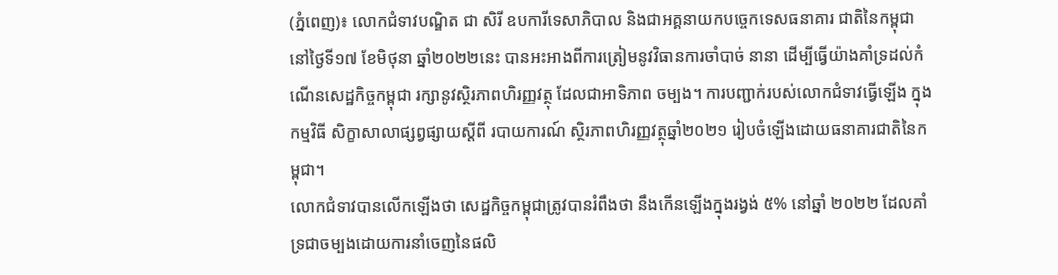(ភ្នំពេញ)៖ លោកជំទាវបណ្ឌិត ជា សិរី ឧបការីទេសាភិបាល និងជាអគ្គនាយកបច្ចេកទេសធនាគារ ជាតិនៃកម្ពុជា នៅថ្ងៃទី១៧ ខែមិថុនា ឆ្នាំ២០២២នេះ បានអះអាងពីការត្រៀមនូវវិធានការចាំបាច់ នានា ដើម្បីធ្វើយ៉ាងគាំទ្រដល់កំណើនសេដ្ឋកិច្ចកម្ពុជា រក្សានូវស្ថិរភាពហិរញ្ញវត្ថុ ដែលជាអាទិភាព ចម្បង។ ការបញ្ជាក់របស់លោកជំទាវធ្វើឡើង ក្នុងកម្មវិធី សិក្ខាសាលាផ្សព្វផ្សាយស្តីពី របាយការណ៍ ស្ថិរភាពហិរញ្ញវត្ថុឆ្នាំ២០២១ រៀបចំឡើងដោយធនាគារជាតិនៃកម្ពុជា។
លោកជំទាវបានលើកឡើងថា សេដ្ឋកិច្ចកម្ពុជាត្រូវបានរំពឹងថា នឹងកើនឡើងក្នុងរង្វង់ ៥% នៅឆ្នាំ ២០២២ ដែលគាំទ្រជាចម្បងដោយការនាំចេញនៃផលិ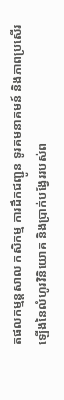តផលកម្មន្តសាល កសិកម្ម ការដឹកជញ្ជូន ទូរគមនាគមន៍ និងភាពប្រសើរឡើងនៃលំហូរវិនិយោគ និងប្រាក់បង្វែររបស់ព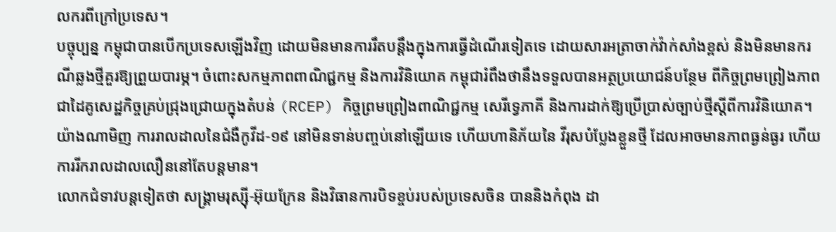លករពីក្រៅប្រទេស។
បច្ចុប្បន្ន កម្ពុជាបានបើកប្រទេសឡើងវិញ ដោយមិនមានការរឹតបន្តឹងក្នុងការធ្វើដំណើរទៀតទេ ដោយសារអត្រាចាក់វ៉ាក់សាំងខ្ពស់ និងមិនមានករណីឆ្លងថ្មីគួរឱ្យព្រួយបារម្ភ។ ចំពោះសកម្មភាពពាណិជ្ជកម្ម និងការវិនិយោគ កម្ពុជារំពឹងថានឹងទទួលបានអត្ថប្រយោជន៍បន្ថែម ពីកិច្ចព្រមព្រៀងភាពជាដៃគូសេដ្ឋកិច្ចគ្រប់ជ្រុងជ្រោយក្នុងតំបន់ (RCEP) កិច្ចព្រមព្រៀងពាណិជ្ជកម្ម សេរីទ្វេភាគី និងការដាក់ឱ្យប្រើប្រាស់ច្បាប់ថ្មីស្តីពីការវិនិយោគ។
យ៉ាងណាមិញ ការរាលដាលនៃជំងឺកូវីដ-១៩ នៅមិនទាន់បញ្ចប់នៅឡើយទេ ហើយហានិភ័យនៃ វីរុសបំប្លែងខ្លួនថ្មី ដែលអាចមានភាពធ្ងន់ធ្ងរ ហើយការរីករាលដាលលឿននៅតែបន្តមាន។
លោកជំទាវបន្តទៀតថា សង្គ្រាមរុស្ស៊ី-អ៊ុយក្រែន និងវិធានការបិទខ្ចប់របស់ប្រទេសចិន បាននិងកំពុង ដា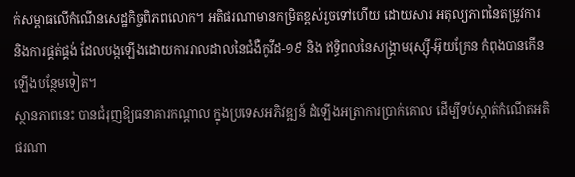ក់សម្ពាធលើកំណើនសេដ្ឋកិច្ចពិភពលោក។ អតិផរណាមានកម្រិតខ្ពស់រួចទៅហើយ ដោយសារ អតុល្យភាពនៃតម្រូវការ និងការផ្គត់ផ្គង់ ដែលបង្កឡើងដោយការរាលដាលនៃជំងឺកូវីដ-១៩ និង ឥទ្ធិពលនៃសង្គ្រាមរុស្ស៊ី-អ៊ុយក្រែន កំពុងបានកើនឡើងបន្ថែមទៀត។
ស្ថានភាពនេះ បានជំរុញឱ្យធនាគារកណ្តាល ក្នុងប្រទេសអភិវឌ្ឍន៍ ដំឡើងអត្រាការប្រាក់គោល ដើម្បីទប់ស្កាត់កំណើតអតិផរណា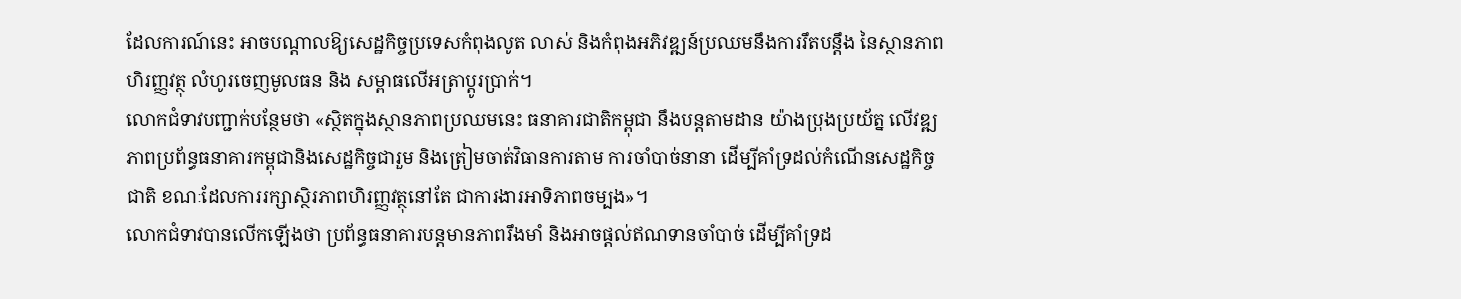ដែលការណ៍នេះ អាចបណ្ដាលឱ្យសេដ្ឋកិច្ចប្រទេសកំពុងលូត លាស់ និងកំពុងអភិវឌ្ឍន៍ប្រឈមនឹងការរឹតបន្តឹង នៃស្ថានភាពហិរញ្ញវត្ថុ លំហូរចេញមូលធន និង សម្ពាធលើអត្រាប្តូរប្រាក់។
លោកជំទាវបញ្ជាក់បន្ថែមថា «ស្ថិតក្នុងស្ថានភាពប្រឈមនេះ ធនាគារជាតិកម្ពុជា នឹងបន្តតាមដាន យ៉ាងប្រុងប្រយ័ត្ន លើវឌ្ឍភាពប្រព័ន្ធធនាគារកម្ពុជានិងសេដ្ឋកិច្ចជារួម និងត្រៀមចាត់វិធានការតាម ការចាំបាច់នានា ដើម្បីគាំទ្រដល់កំណើនសេដ្ឋកិច្ចជាតិ ខណៈដែលការរក្សាស្ថិរភាពហិរញ្ញវត្ថុនៅតែ ជាការងារអាទិភាពចម្បង»។
លោកជំទាវបានលើកឡើងថា ប្រព័ន្ធធនាគារបន្តមានភាពរឹងមាំ និងអាចផ្តល់ឥណទានចាំបាច់ ដើម្បីគាំទ្រដ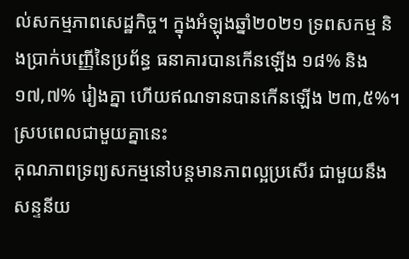ល់សកម្មភាពសេដ្ឋកិច្ច។ ក្នុងអំឡុងឆ្នាំ២០២១ ទ្រពសកម្ម និងប្រាក់បញ្ញើនៃប្រព័ន្ធ ធនាគារបានកើនឡើង ១៨% និង ១៧,៧% រៀងគ្នា ហើយឥណទានបានកើនឡើង ២៣,៥%។
ស្របពេលជាមួយគ្នានេះ
គុណភាពទ្រព្យសកម្មនៅបន្តមានភាពល្អប្រសើរ ជាមួយនឹងសន្ទនីយ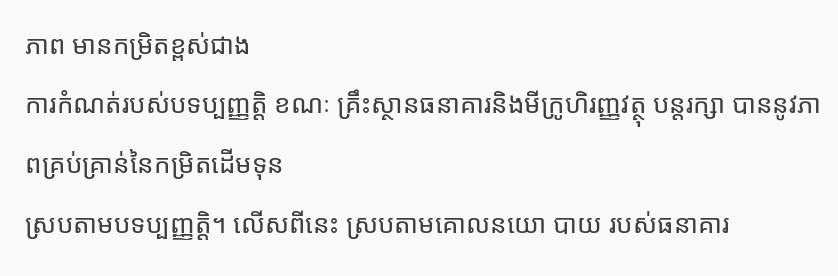ភាព មានកម្រិតខ្ពស់ជាង
ការកំណត់របស់បទប្បញ្ញត្តិ ខណៈ គ្រឹះស្ថានធនាគារនិងមីក្រូហិរញ្ញវត្ថុ បន្តរក្សា បាននូវភាពគ្រប់គ្រាន់នៃកម្រិតដើមទុន
ស្របតាមបទប្បញ្ញត្តិ។ លើសពីនេះ ស្របតាមគោលនយោ បាយ របស់ធនាគារ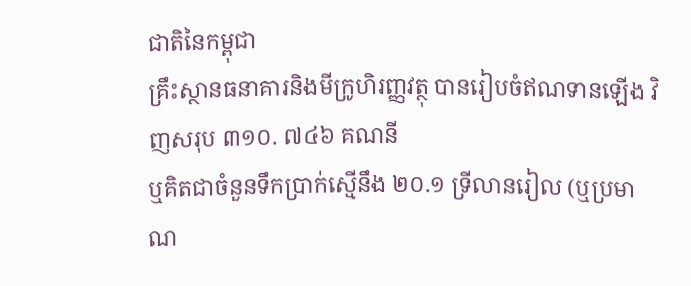ជាតិនៃកម្ពុជា
គ្រឹះស្ថានធនាគារនិងមីក្រូហិរញ្ញវត្ថុ បានរៀបចំឥណទានឡើង វិញសរុប ៣១០. ៧៤៦ គណនី
ឬគិតជាចំនួនទឹកប្រាក់ស្មើនឹង ២០.១ ទ្រីលានរៀល (ឬប្រមាណ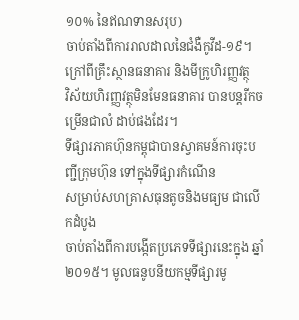១០% នៃឥណទានសរុប)
ចាប់តាំងពីការរាលដាលនៃជំងឺកូវីដ-១៩។
ក្រៅពីគ្រឹះស្ថានធនាគារ និងមីក្រូហិរញ្ញវត្ថុ
វិស័យហិរញ្ញវត្ថុមិនមែនធនាគារ បានបន្តរីកចម្រើនជាលំ ដាប់ផងដែរ។
ទីផ្សារភាគហ៊ុនកម្ពុជាបានស្វាគមន៍ការចុះបញ្ជីក្រុមហ៊ុន ទៅក្នុងទីផ្សារកំណើន
សម្រាប់សហគ្រាសធុនតូចនិងមធ្យម ជាលើកដំបូង
ចាប់តាំងពីការបង្កើតប្រភេទទីផ្សារនេះក្នុង ឆ្នាំ២០១៥។ មូលធនូបនីយកម្មទីផ្សារមូ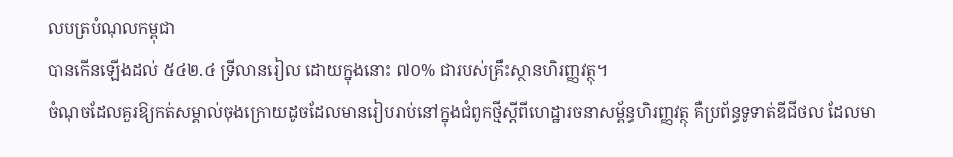លបត្របំណុលកម្ពុជា
បានកើនឡើងដល់ ៥៤២.៤ ទ្រីលានរៀល ដោយក្នុងនោះ ៧០% ជារបស់គ្រឹះស្ថានហិរញ្ញវត្ថុ។
ចំណុចដែលគួរឱ្យកត់សម្គាល់ចុងក្រោយដូចដែលមានរៀបរាប់នៅក្នុងជំពូកថ្មីស្តីពីហេដ្ឋារចនាសម្ព័ន្ធហិរញ្ញវត្ថុ គឺប្រព័ន្ធទូទាត់ឌីជីថល ដែលមា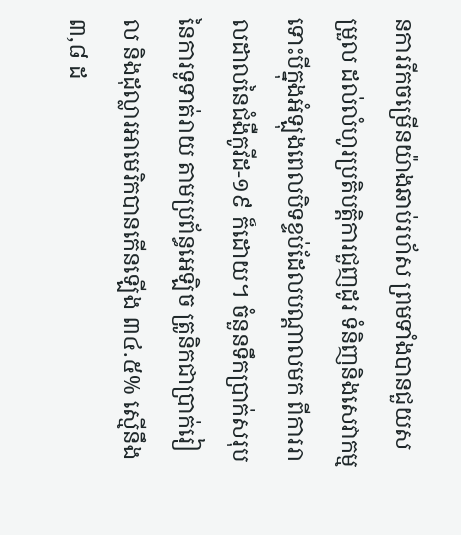នការរីកចម្រើនយ៉ាងឆាប់រហ័ស ព្រមទាំងបានជួយសម្រួល ដល់លំហូរប្រតិបត្តិការជួញដូរ ទំនិញនិងសេវាកម្ម ទោះបីក្នុងអំឡុងពេលបិទខ្ទប់ដែលបណ្តាលមក ពីការរាលដាលនៃជំងឺកូវីដ-១៩ ក៏ដោយ។ ចំនួនទឹកប្រាក់សរុបនៃការទូទាត់រាយ តាមប្រព័ន្ធអេឡិច ត្រូនិកជាប្រាក់រៀល និងដុល្លារអាមេរិកបានកើនឡើង ៣៤.៥% ស្មើនឹង ៣,៨ ដ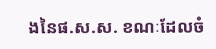ងនៃផ.ស.ស. ខណៈដែលចំ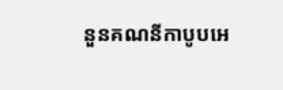នួនគណនីកាបូបអេ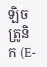ឡិចត្រូនិក (E-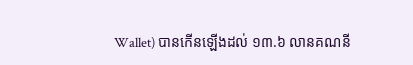Wallet) បានកើនឡើងដល់ ១៣.៦ លានគណនី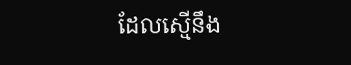ដែលស្មើនឹង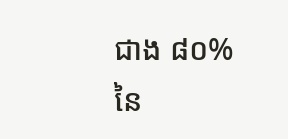ជាង ៨០% នៃ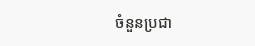ចំនួនប្រជា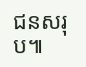ជនសរុប៕